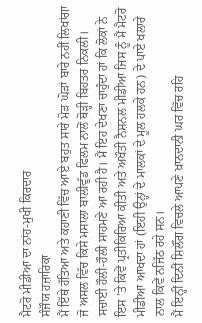ਮੈਟਰੋ ਮੀਡੀਆ ਦਾ ਨਾਂਹ-ਮੁਖੀ ਕਿਰਦਾਰ
ਸੰਜੌਯ ਹਜ਼ਾਰਿਕਾ
ਮੈਂ ਇੱਥੇ ਹੱਤਿਆ ਅਤੇ ਕਹਾਣੀ ਵਿੱਚ ਆਏ ਬਹੁਤ ਸਾਰੇ ਮੋੜ ਘੋੜਾਂ ਬਾਰੇ ਨਹੀਂ ਲਿਖਾਂਗਾ ਜੋ ਅਸਲ ਵਿੱਚ ਕਿਸੇ ਮਸਾਲਾ ਬਾਲੀਵੁੱਡ ਫਿਲਮ ਨਾਲੋਂ ਥੋੜ੍ਹੀ ਬਿਹਤਰ ਨਿਕਲੀ। ਸਚਾਈ ਹੌਲੀ-ਹੌਲੀ ਸਾਹਮਣੇ ਆ ਰਹੀ ਹੈ। ਮੈਂ ਇਹ ਦੇਖਣਾ ਚਾਹੁੰਦਾ ਹਾਂ ਕਿ ਲੋਕਾਂ ਨੇ ਇਸ ’ਤੇ ਕਿਵੇਂ ਪ੍ਰਤੀਕਿਰਿਆ ਕੀਤੀ ਅਤੇ ਅਖੌਤੀ ਨੈਸ਼ਨਲ ਮੀਡੀਆ ਜਿਸ ਨੂੰ ਮੈਂ ਮੈਟਰੋ ਮੀਡੀਆ ਆਖਦਾ ਹਾਂ (ਇਹੀ ਉਨ੍ਹਾਂ ਦੇ ਮਾਲਕਾਂ ਦੇ ਮੂਲ ਹਲਕੇ ਹਨ) ਦੇ ਪਾਏ ਖਲਾਰੇ ਨਾਲ ਕਿਵੇਂ ਨਜਿੱਠ ਰਹੇ ਸਨ।
ਮੈਂ ਇਨ੍ਹੀਂ ਦਿਨੀਂ ਸ਼ਿਲੌਂਗ ਵਿਚਲੇ ਆਪਣੇ ਖ਼ਾਨਦਾਨੀ ਘਰ ਵਿੱਚ ਰਹਿ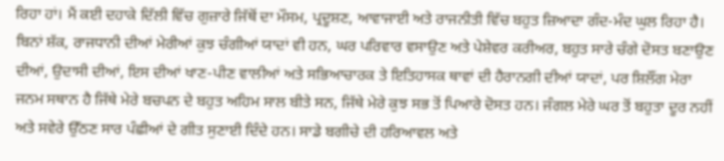ਰਿਹਾ ਹਾਂ। ਮੈਂ ਕਈ ਦਹਾਕੇ ਦਿੱਲੀ ਵਿੱਚ ਗੁਜ਼ਾਰੇ ਜਿੱਥੋਂ ਦਾ ਮੌਸਮ, ਪ੍ਰਦੂਸ਼ਣ, ਆਵਾਜਾਈ ਅਤੇ ਰਾਜਨੀਤੀ ਵਿੱਚ ਬਹੁਤ ਜ਼ਿਆਦਾ ਗੰਦ-ਮੰਦ ਘੁਲ ਰਿਹਾ ਹੈ। ਬਿਨਾਂ ਸ਼ੱਕ, ਰਾਜਧਾਨੀ ਦੀਆਂ ਮੇਰੀਆਂ ਕੁਝ ਚੰਗੀਆਂ ਯਾਦਾਂ ਵੀ ਹਨ, ਘਰ ਪਰਿਵਾਰ ਵਸਾਉਣ ਅਤੇ ਪੇਸ਼ੇਵਰ ਕਰੀਅਰ, ਬਹੁਤ ਸਾਰੇ ਚੰਗੇ ਦੋਸਤ ਬਣਾਉਣ ਦੀਆਂ, ਉਦਾਸੀ ਦੀਆਂ, ਇਸ ਦੀਆਂ ਖਾਣ-ਪੀਣ ਵਾਲੀਆਂ ਅਤੇ ਸਭਿਆਚਾਰਕ ਤੇ ਇਤਿਹਾਸਕ ਥਾਵਾਂ ਦੀ ਹੈਰਾਨਗੀ ਦੀਆਂ ਯਾਦਾਂ, ਪਰ ਸ਼ਿਲੌਂਗ ਮੇਰਾ ਜਨਮ ਸਥਾਨ ਹੈ ਜਿੱਥੇ ਮੇਰੇ ਬਚਪਨ ਦੇ ਬਹੁਤ ਅਹਿਮ ਸਾਲ ਬੀਤੇ ਸਨ, ਜਿੱਥੇ ਮੇਰੇ ਕੁਝ ਸਭ ਤੋਂ ਪਿਆਰੇ ਦੋਸਤ ਹਨ। ਜੰਗਲ ਮੇਰੇ ਘਰ ਤੋਂ ਬਹੁਤਾ ਦੂਰ ਨਹੀਂ ਅਤੇ ਸਵੇਰੇ ਉੱਠਣ ਸਾਰ ਪੰਛੀਆਂ ਦੇ ਗੀਤ ਸੁਣਾਈ ਦਿੰਦੇ ਹਨ। ਸਾਡੇ ਬਗੀਚੇ ਦੀ ਹਰਿਆਵਲ ਅਤੇ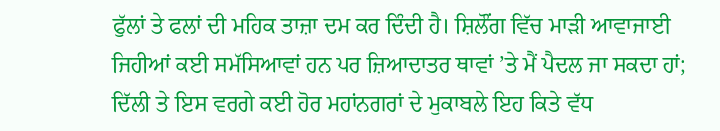ਫੁੱਲਾਂ ਤੇ ਫਲਾਂ ਦੀ ਮਹਿਕ ਤਾਜ਼ਾ ਦਮ ਕਰ ਦਿੰਦੀ ਹੈ। ਸ਼ਿਲੌਂਗ ਵਿੱਚ ਮਾੜੀ ਆਵਾਜਾਈ ਜਿਹੀਆਂ ਕਈ ਸਮੱਸਿਆਵਾਂ ਹਨ ਪਰ ਜ਼ਿਆਦਾਤਰ ਥਾਵਾਂ ’ਤੇ ਮੈਂ ਪੈਦਲ ਜਾ ਸਕਦਾ ਹਾਂ; ਦਿੱਲੀ ਤੇ ਇਸ ਵਰਗੇ ਕਈ ਹੋਰ ਮਹਾਂਨਗਰਾਂ ਦੇ ਮੁਕਾਬਲੇ ਇਹ ਕਿਤੇ ਵੱਧ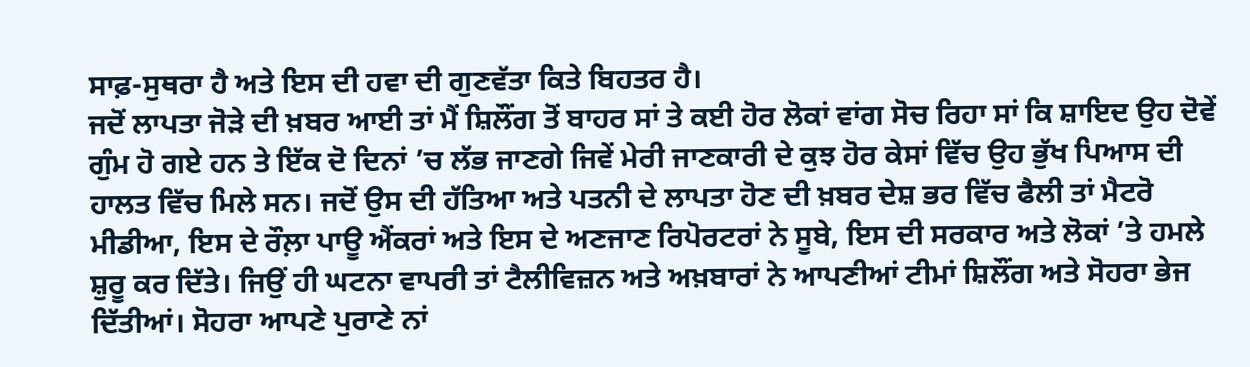ਸਾਫ਼-ਸੁਥਰਾ ਹੈ ਅਤੇ ਇਸ ਦੀ ਹਵਾ ਦੀ ਗੁਣਵੱਤਾ ਕਿਤੇ ਬਿਹਤਰ ਹੈ।
ਜਦੋਂ ਲਾਪਤਾ ਜੋੜੇ ਦੀ ਖ਼ਬਰ ਆਈ ਤਾਂ ਮੈਂ ਸ਼ਿਲੌਂਗ ਤੋਂ ਬਾਹਰ ਸਾਂ ਤੇ ਕਈ ਹੋਰ ਲੋਕਾਂ ਵਾਂਗ ਸੋਚ ਰਿਹਾ ਸਾਂ ਕਿ ਸ਼ਾਇਦ ਉਹ ਦੋਵੇਂ ਗੁੰਮ ਹੋ ਗਏ ਹਨ ਤੇ ਇੱਕ ਦੋ ਦਿਨਾਂ ’ਚ ਲੱਭ ਜਾਣਗੇ ਜਿਵੇਂ ਮੇਰੀ ਜਾਣਕਾਰੀ ਦੇ ਕੁਝ ਹੋਰ ਕੇਸਾਂ ਵਿੱਚ ਉਹ ਭੁੱਖ ਪਿਆਸ ਦੀ ਹਾਲਤ ਵਿੱਚ ਮਿਲੇ ਸਨ। ਜਦੋਂ ਉਸ ਦੀ ਹੱਤਿਆ ਅਤੇ ਪਤਨੀ ਦੇ ਲਾਪਤਾ ਹੋਣ ਦੀ ਖ਼ਬਰ ਦੇਸ਼ ਭਰ ਵਿੱਚ ਫੈਲੀ ਤਾਂ ਮੈਟਰੋ ਮੀਡੀਆ, ਇਸ ਦੇ ਰੌਲ਼ਾ ਪਾਊ ਐਂਕਰਾਂ ਅਤੇ ਇਸ ਦੇ ਅਣਜਾਣ ਰਿਪੋਰਟਰਾਂ ਨੇ ਸੂਬੇ, ਇਸ ਦੀ ਸਰਕਾਰ ਅਤੇ ਲੋਕਾਂ ’ਤੇ ਹਮਲੇ ਸ਼ੁਰੂ ਕਰ ਦਿੱਤੇ। ਜਿਉਂ ਹੀ ਘਟਨਾ ਵਾਪਰੀ ਤਾਂ ਟੈਲੀਵਿਜ਼ਨ ਅਤੇ ਅਖ਼ਬਾਰਾਂ ਨੇ ਆਪਣੀਆਂ ਟੀਮਾਂ ਸ਼ਿਲੌਂਗ ਅਤੇ ਸੋਹਰਾ ਭੇਜ ਦਿੱਤੀਆਂ। ਸੋਹਰਾ ਆਪਣੇ ਪੁਰਾਣੇ ਨਾਂ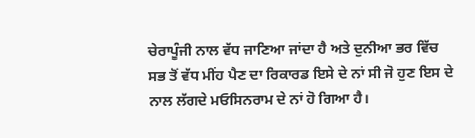ਚੇਰਾਪੂੰਜੀ ਨਾਲ ਵੱਧ ਜਾਣਿਆ ਜਾਂਦਾ ਹੈ ਅਤੇ ਦੁਨੀਆ ਭਰ ਵਿੱਚ ਸਭ ਤੋਂ ਵੱਧ ਮੀਂਹ ਪੈਣ ਦਾ ਰਿਕਾਰਡ ਇਸੇ ਦੇ ਨਾਂ ਸੀ ਜੋ ਹੁਣ ਇਸ ਦੇ ਨਾਲ ਲੱਗਦੇ ਮਓਸਿਨਰਾਮ ਦੇ ਨਾਂ ਹੋ ਗਿਆ ਹੈ।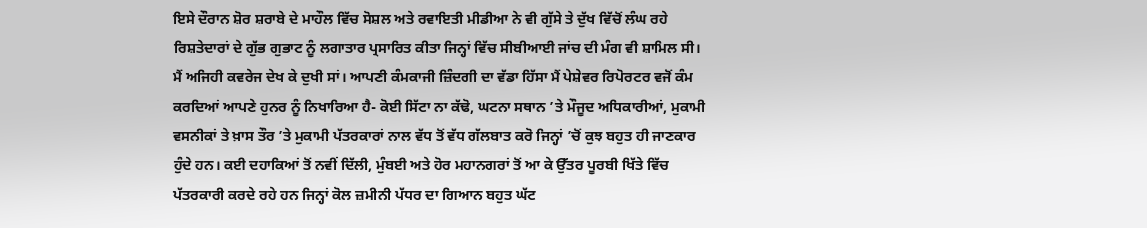ਇਸੇ ਦੌਰਾਨ ਸ਼ੋਰ ਸ਼ਰਾਬੇ ਦੇ ਮਾਹੌਲ ਵਿੱਚ ਸੋਸ਼ਲ ਅਤੇ ਰਵਾਇਤੀ ਮੀਡੀਆ ਨੇ ਵੀ ਗੁੱਸੇ ਤੇ ਦੁੱਖ ਵਿੱਚੋਂ ਲੰਘ ਰਹੇ ਰਿਸ਼ਤੇਦਾਰਾਂ ਦੇ ਗੁੱਭ ਗੁਭਾਟ ਨੂੰ ਲਗਾਤਾਰ ਪ੍ਰਸਾਰਿਤ ਕੀਤਾ ਜਿਨ੍ਹਾਂ ਵਿੱਚ ਸੀਬੀਆਈ ਜਾਂਚ ਦੀ ਮੰਗ ਵੀ ਸ਼ਾਮਿਲ ਸੀ।
ਮੈਂ ਅਜਿਹੀ ਕਵਰੇਜ ਦੇਖ ਕੇ ਦੁਖੀ ਸਾਂ। ਆਪਣੀ ਕੰਮਕਾਜੀ ਜ਼ਿੰਦਗੀ ਦਾ ਵੱਡਾ ਹਿੱਸਾ ਮੈਂ ਪੇਸ਼ੇਵਰ ਰਿਪੋਰਟਰ ਵਜੋਂ ਕੰਮ ਕਰਦਿਆਂ ਆਪਣੇ ਹੁਨਰ ਨੂੰ ਨਿਖਾਰਿਆ ਹੈ- ਕੋਈ ਸਿੱਟਾ ਨਾ ਕੱਢੋ, ਘਟਨਾ ਸਥਾਨ ’ਤੇ ਮੌਜੂਦ ਅਧਿਕਾਰੀਆਂ, ਮੁਕਾਮੀ ਵਸਨੀਕਾਂ ਤੇ ਖ਼ਾਸ ਤੌਰ ’ਤੇ ਮੁਕਾਮੀ ਪੱਤਰਕਾਰਾਂ ਨਾਲ ਵੱਧ ਤੋਂ ਵੱਧ ਗੱਲਬਾਤ ਕਰੋ ਜਿਨ੍ਹਾਂ ’ਚੋਂ ਕੁਝ ਬਹੁਤ ਹੀ ਜਾਣਕਾਰ ਹੁੰਦੇ ਹਨ। ਕਈ ਦਹਾਕਿਆਂ ਤੋਂ ਨਵੀਂ ਦਿੱਲੀ, ਮੁੰਬਈ ਅਤੇ ਹੋਰ ਮਹਾਨਗਰਾਂ ਤੋਂ ਆ ਕੇ ਉੱਤਰ ਪੂਰਬੀ ਖਿੱਤੇ ਵਿੱਚ ਪੱਤਰਕਾਰੀ ਕਰਦੇ ਰਹੇ ਹਨ ਜਿਨ੍ਹਾਂ ਕੋਲ ਜ਼ਮੀਨੀ ਪੱਧਰ ਦਾ ਗਿਆਨ ਬਹੁਤ ਘੱਟ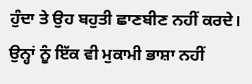ਹੁੰਦਾ ਤੇ ਉਹ ਬਹੁਤੀ ਛਾਣਬੀਣ ਨਹੀਂ ਕਰਦੇ। ਉਨ੍ਹਾਂ ਨੂੰ ਇੱਕ ਵੀ ਮੁਕਾਮੀ ਭਾਸ਼ਾ ਨਹੀਂ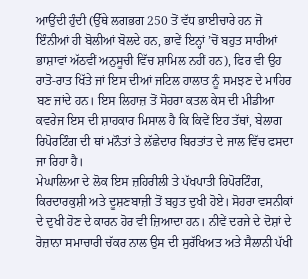ਆਉਂਦੀ ਹੁੰਦੀ (ਉੱਥੇ ਲਗਭਗ 250 ਤੋਂ ਵੱਧ ਭਾਈਚਾਰੇ ਹਨ ਜੋ ਇੰਨੀਆਂ ਹੀ ਬੋਲੀਆਂ ਬੋਲਦੇ ਹਨ, ਭਾਵੇਂ ਇਨ੍ਹਾਂ ’ਚੋਂ ਬਹੁਤ ਸਾਰੀਆਂ ਭਾਸ਼ਾਵਾਂ ਅੱਠਵੀਂ ਅਨੁਸੂਚੀ ਵਿੱਚ ਸ਼ਾਮਿਲ ਨਹੀਂ ਹਨ), ਫਿਰ ਵੀ ਉਹ ਰਾਤੋ-ਰਾਤ ਖਿੱਤੇ ਜਾਂ ਇਸ ਦੀਆਂ ਜਟਿਲ ਹਾਲਾਤ ਨੂੰ ਸਮਝਣ ਦੇ ਮਾਹਿਰ ਬਣ ਜਾਂਦੇ ਹਨ। ਇਸ ਲਿਹਾਜ਼ ਤੋਂ ਸੋਹਰਾ ਕਤਲ ਕੇਸ ਦੀ ਮੀਡੀਆ ਕਵਰੇਜ ਇਸ ਦੀ ਸ਼ਾਹਕਾਰ ਮਿਸਾਲ ਹੈ ਕਿ ਕਿਵੇਂ ਇਹ ਤੱਥਾਂ, ਬੇਲਾਗ ਰਿਪੋਰਟਿੰਗ ਦੀ ਥਾਂ ਮਨੌਤਾਂ ਤੇ ਲੱਛੇਦਾਰ ਬਿਰਤਾਂਤ ਦੇ ਜਾਲ ਵਿੱਚ ਫਸਦਾ ਜਾ ਰਿਹਾ ਹੈ।
ਮੇਘਾਲਿਆ ਦੇ ਲੋਕ ਇਸ ਜ਼ਹਿਰੀਲੀ ਤੇ ਪੱਖਪਾਤੀ ਰਿਪੋਰਟਿੰਗ, ਕਿਰਦਾਰਕੁਸ਼ੀ ਅਤੇ ਦੂਸ਼ਣਬਾਜ਼ੀ ਤੋਂ ਬਹੁਤ ਦੁਖੀ ਹੋਏ। ਸੋਹਰਾ ਵਸਨੀਕਾਂ ਦੇ ਦੁਖੀ ਹੋਣ ਦੇ ਕਾਰਨ ਹੋਰ ਵੀ ਜ਼ਿਆਦਾ ਹਨ। ਨੀਵੇਂ ਦਰਜੇ ਦੇ ਦੋਸ਼ਾਂ ਦੇ ਰੋਜ਼ਾਨਾ ਸਮਾਚਾਰੀ ਚੱਕਰ ਨਾਲ ਉਸ ਦੀ ਸੁਰੱਖਿਅਤ ਅਤੇ ਸੈਲਾਨੀ ਪੱਖੀ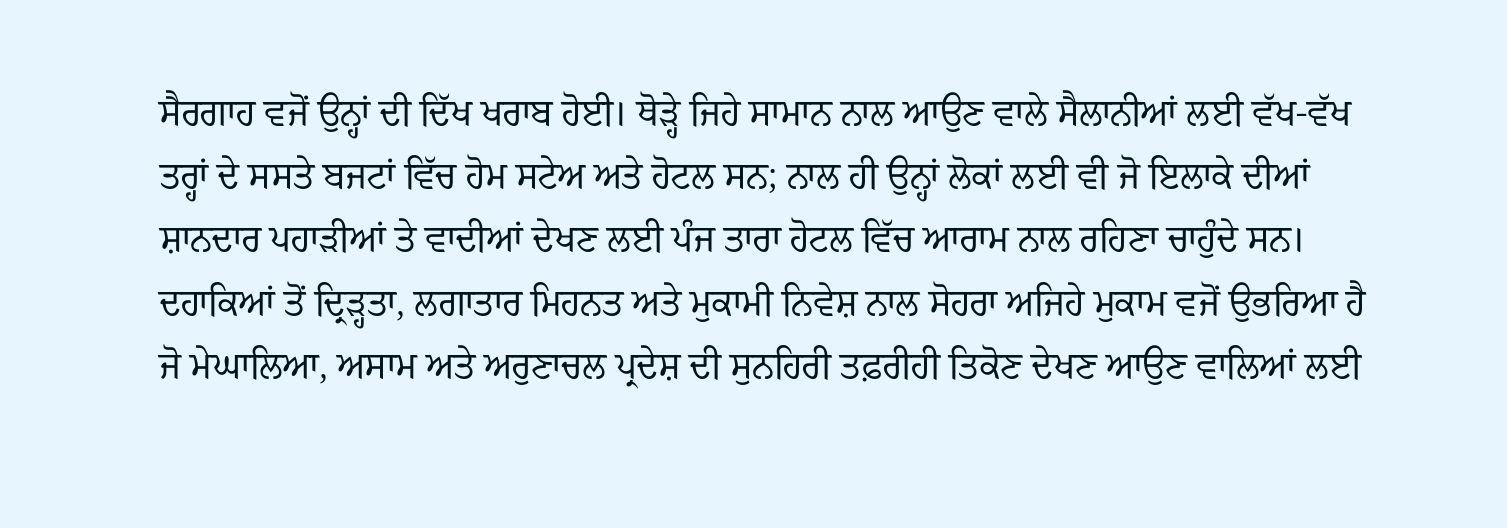ਸੈਰਗਾਹ ਵਜੋਂ ਉਨ੍ਹਾਂ ਦੀ ਦਿੱਖ ਖਰਾਬ ਹੋਈ। ਥੋੜ੍ਹੇ ਜਿਹੇ ਸਾਮਾਨ ਨਾਲ ਆਉਣ ਵਾਲੇ ਸੈਲਾਨੀਆਂ ਲਈ ਵੱਖ-ਵੱਖ ਤਰ੍ਹਾਂ ਦੇ ਸਸਤੇ ਬਜਟਾਂ ਵਿੱਚ ਹੋਮ ਸਟੇਅ ਅਤੇ ਹੋਟਲ ਸਨ; ਨਾਲ ਹੀ ਉਨ੍ਹਾਂ ਲੋਕਾਂ ਲਈ ਵੀ ਜੋ ਇਲਾਕੇ ਦੀਆਂ ਸ਼ਾਨਦਾਰ ਪਹਾੜੀਆਂ ਤੇ ਵਾਦੀਆਂ ਦੇਖਣ ਲਈ ਪੰਜ ਤਾਰਾ ਹੋਟਲ ਵਿੱਚ ਆਰਾਮ ਨਾਲ ਰਹਿਣਾ ਚਾਹੁੰਦੇ ਸਨ। ਦਹਾਕਿਆਂ ਤੋਂ ਦ੍ਰਿੜ੍ਹਤਾ, ਲਗਾਤਾਰ ਮਿਹਨਤ ਅਤੇ ਮੁਕਾਮੀ ਨਿਵੇਸ਼ ਨਾਲ ਸੋਹਰਾ ਅਜਿਹੇ ਮੁਕਾਮ ਵਜੋਂ ਉਭਰਿਆ ਹੈ ਜੋ ਮੇਘਾਲਿਆ, ਅਸਾਮ ਅਤੇ ਅਰੁਣਾਚਲ ਪ੍ਰਦੇਸ਼ ਦੀ ਸੁਨਹਿਰੀ ਤਫ਼ਰੀਹੀ ਤਿਕੋਣ ਦੇਖਣ ਆਉਣ ਵਾਲਿਆਂ ਲਈ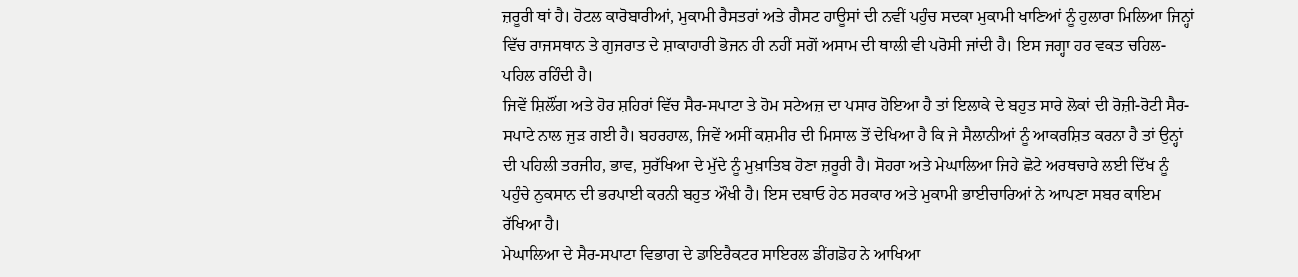ਜ਼ਰੂਰੀ ਥਾਂ ਹੈ। ਹੋਟਲ ਕਾਰੋਬਾਰੀਆਂ, ਮੁਕਾਮੀ ਰੈਸਤਰਾਂ ਅਤੇ ਗੈਸਟ ਹਾਊਸਾਂ ਦੀ ਨਵੀਂ ਪਹੁੰਚ ਸਦਕਾ ਮੁਕਾਮੀ ਖਾਣਿਆਂ ਨੂੰ ਹੁਲਾਰਾ ਮਿਲਿਆ ਜਿਨ੍ਹਾਂ ਵਿੱਚ ਰਾਜਸਥਾਨ ਤੇ ਗੁਜਰਾਤ ਦੇ ਸ਼ਾਕਾਹਾਰੀ ਭੋਜਨ ਹੀ ਨਹੀਂ ਸਗੋਂ ਅਸਾਮ ਦੀ ਥਾਲੀ ਵੀ ਪਰੋਸੀ ਜਾਂਦੀ ਹੈ। ਇਸ ਜਗ੍ਹਾ ਹਰ ਵਕਤ ਚਹਿਲ-ਪਹਿਲ ਰਹਿੰਦੀ ਹੈ।
ਜਿਵੇਂ ਸ਼ਿਲੌਂਗ ਅਤੇ ਹੋਰ ਸ਼ਹਿਰਾਂ ਵਿੱਚ ਸੈਰ-ਸਪਾਟਾ ਤੇ ਹੋਮ ਸਟੇਅਜ਼ ਦਾ ਪਸਾਰ ਹੋਇਆ ਹੈ ਤਾਂ ਇਲਾਕੇ ਦੇ ਬਹੁਤ ਸਾਰੇ ਲੋਕਾਂ ਦੀ ਰੋਜ਼ੀ-ਰੋਟੀ ਸੈਰ-ਸਪਾਟੇ ਨਾਲ ਜੁੜ ਗਈ ਹੈ। ਬਹਰਹਾਲ, ਜਿਵੇਂ ਅਸੀਂ ਕਸ਼ਮੀਰ ਦੀ ਮਿਸਾਲ ਤੋਂ ਦੇਖਿਆ ਹੈ ਕਿ ਜੇ ਸੈਲਾਨੀਆਂ ਨੂੰ ਆਕਰਸ਼ਿਤ ਕਰਨਾ ਹੈ ਤਾਂ ਉਨ੍ਹਾਂ ਦੀ ਪਹਿਲੀ ਤਰਜੀਹ, ਭਾਵ, ਸੁਰੱਖਿਆ ਦੇ ਮੁੱਦੇ ਨੂੰ ਮੁਖ਼ਾਤਿਬ ਹੋਣਾ ਜ਼ਰੂਰੀ ਹੈ। ਸੋਹਰਾ ਅਤੇ ਮੇਘਾਲਿਆ ਜਿਹੇ ਛੋਟੇ ਅਰਥਚਾਰੇ ਲਈ ਦਿੱਖ ਨੂੰ ਪਹੁੰਚੇ ਨੁਕਸਾਨ ਦੀ ਭਰਪਾਈ ਕਰਨੀ ਬਹੁਤ ਔਖੀ ਹੈ। ਇਸ ਦਬਾਓ ਹੇਠ ਸਰਕਾਰ ਅਤੇ ਮੁਕਾਮੀ ਭਾਈਚਾਰਿਆਂ ਨੇ ਆਪਣਾ ਸਬਰ ਕਾਇਮ ਰੱਖਿਆ ਹੈ।
ਮੇਘਾਲਿਆ ਦੇ ਸੈਰ-ਸਪਾਟਾ ਵਿਭਾਗ ਦੇ ਡਾਇਰੈਕਟਰ ਸਾਇਰਲ ਡੀਂਗਡੋਹ ਨੇ ਆਖਿਆ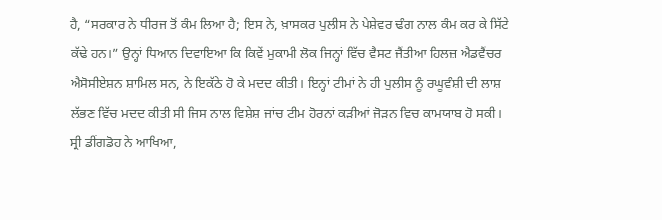ਹੈ, “ਸਰਕਾਰ ਨੇ ਧੀਰਜ ਤੋਂ ਕੰਮ ਲਿਆ ਹੈ; ਇਸ ਨੇ, ਖ਼ਾਸਕਰ ਪੁਲੀਸ ਨੇ ਪੇਸ਼ੇਵਰ ਢੰਗ ਨਾਲ ਕੰਮ ਕਰ ਕੇ ਸਿੱਟੇ ਕੱਢੇ ਹਨ।” ਉਨ੍ਹਾਂ ਧਿਆਨ ਦਿਵਾਇਆ ਕਿ ਕਿਵੇਂ ਮੁਕਾਮੀ ਲੋਕ ਜਿਨ੍ਹਾਂ ਵਿੱਚ ਵੈਸਟ ਜੈਂਤੀਆ ਹਿਲਜ਼ ਐਡਵੈਂਚਰ ਐਸੋਸੀਏਸ਼ਨ ਸ਼ਾਮਿਲ ਸਨ, ਨੇ ਇਕੱਠੇ ਹੋ ਕੇ ਮਦਦ ਕੀਤੀ। ਇਨ੍ਹਾਂ ਟੀਮਾਂ ਨੇ ਹੀ ਪੁਲੀਸ ਨੂੰ ਰਘੂਵੰਸ਼ੀ ਦੀ ਲਾਸ਼ ਲੱਭਣ ਵਿੱਚ ਮਦਦ ਕੀਤੀ ਸੀ ਜਿਸ ਨਾਲ ਵਿਸ਼ੇਸ਼ ਜਾਂਚ ਟੀਮ ਹੋਰਨਾਂ ਕੜੀਆਂ ਜੋੜਨ ਵਿਚ ਕਾਮਯਾਬ ਹੋ ਸਕੀ।
ਸ੍ਰੀ ਡੀਂਗਡੋਹ ਨੇ ਆਖਿਆ,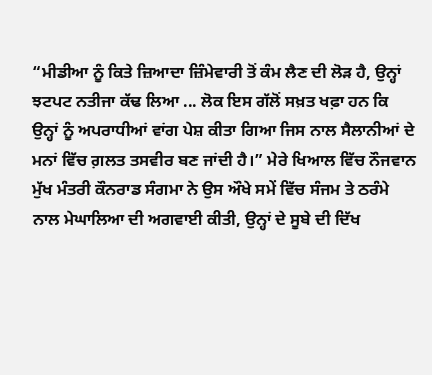“ਮੀਡੀਆ ਨੂੰ ਕਿਤੇ ਜ਼ਿਆਦਾ ਜ਼ਿੰਮੇਵਾਰੀ ਤੋਂ ਕੰਮ ਲੈਣ ਦੀ ਲੋੜ ਹੈ, ਉਨ੍ਹਾਂ ਝਟਪਟ ਨਤੀਜਾ ਕੱਢ ਲਿਆ ... ਲੋਕ ਇਸ ਗੱਲੋਂ ਸਖ਼ਤ ਖਫ਼ਾ ਹਨ ਕਿ ਉਨ੍ਹਾਂ ਨੂੰ ਅਪਰਾਧੀਆਂ ਵਾਂਗ ਪੇਸ਼ ਕੀਤਾ ਗਿਆ ਜਿਸ ਨਾਲ ਸੈਲਾਨੀਆਂ ਦੇ ਮਨਾਂ ਵਿੱਚ ਗ਼ਲਤ ਤਸਵੀਰ ਬਣ ਜਾਂਦੀ ਹੈ।” ਮੇਰੇ ਖਿਆਲ ਵਿੱਚ ਨੌਜਵਾਨ ਮੁੱਖ ਮੰਤਰੀ ਕੌਨਰਾਡ ਸੰਗਮਾ ਨੇ ਉਸ ਔਖੇ ਸਮੇਂ ਵਿੱਚ ਸੰਜਮ ਤੇ ਠਰੰਮੇ ਨਾਲ ਮੇਘਾਲਿਆ ਦੀ ਅਗਵਾਈ ਕੀਤੀ, ਉਨ੍ਹਾਂ ਦੇ ਸੂਬੇ ਦੀ ਦਿੱਖ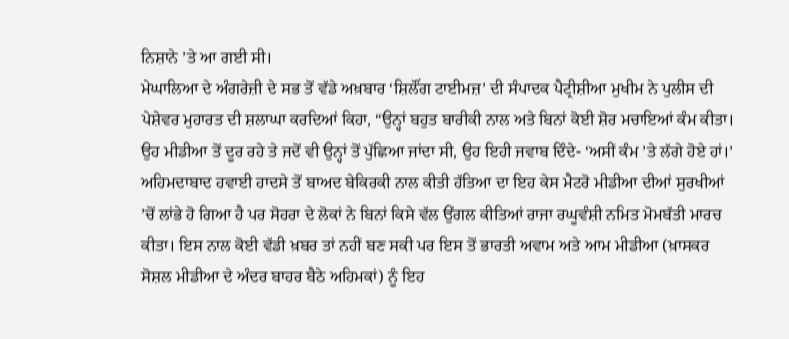ਨਿਸ਼ਾਨੇ ’ਤੇ ਆ ਗਈ ਸੀ।
ਮੇਘਾਲਿਆ ਦੇ ਅੰਗਰੇਜ਼ੀ ਦੇ ਸਭ ਤੋਂ ਵੱਡੇ ਅਖ਼ਬਾਰ ‘ਸ਼ਿਲੌਂਗ ਟਾਈਮਜ਼’ ਦੀ ਸੰਪਾਦਕ ਪੈਟ੍ਰੀਸ਼ੀਆ ਮੁਖੀਮ ਨੇ ਪੁਲੀਸ ਦੀ ਪੇਸ਼ੇਵਰ ਮੁਹਾਰਤ ਦੀ ਸ਼ਲਾਘਾ ਕਰਦਿਆਂ ਕਿਹਾ, “ਉਨ੍ਹਾਂ ਬਹੁਤ ਬਾਰੀਕੀ ਨਾਲ ਅਤੇ ਬਿਨਾਂ ਕੋਈ ਸ਼ੋਰ ਮਚਾਇਆਂ ਕੰਮ ਕੀਤਾ। ਉਹ ਮੀਡੀਆ ਤੋਂ ਦੂਰ ਰਹੇ ਤੇ ਜਦੋਂ ਵੀ ਉਨ੍ਹਾਂ ਤੋਂ ਪੁੱਛਿਆ ਜਾਂਦਾ ਸੀ, ਉਹ ਇਹੀ ਜਵਾਬ ਦਿੰਦੇ- ‘ਅਸੀਂ ਕੰਮ ’ਤੇ ਲੱਗੇ ਹੋਏ ਹਾਂ।’
ਅਹਿਮਦਾਬਾਦ ਹਵਾਈ ਹਾਦਸੇ ਤੋਂ ਬਾਅਦ ਬੇਕਿਰਕੀ ਨਾਲ ਕੀਤੀ ਹੱਤਿਆ ਦਾ ਇਹ ਕੇਸ ਮੈਟਰੋ ਮੀਡੀਆ ਦੀਆਂ ਸੁਰਖੀਆਂ ’ਚੋਂ ਲਾਂਭੇ ਹੋ ਗਿਆ ਹੈ ਪਰ ਸੋਹਰਾ ਦੇ ਲੋਕਾਂ ਨੇ ਬਿਨਾਂ ਕਿਸੇ ਵੱਲ ਉਂਗਲ ਕੀਤਿਆਂ ਰਾਜਾ ਰਘੂਵੰਸ਼ੀ ਨਮਿਤ ਮੋਮਬੱਤੀ ਮਾਰਚ ਕੀਤਾ। ਇਸ ਨਾਲ ਕੋਈ ਵੱਡੀ ਖ਼ਬਰ ਤਾਂ ਨਹੀਂ ਬਣ ਸਕੀ ਪਰ ਇਸ ਤੋਂ ਭਾਰਤੀ ਅਵਾਮ ਅਤੇ ਆਮ ਮੀਡੀਆ (ਖ਼ਾਸਕਰ ਸੋਸ਼ਲ ਮੀਡੀਆ ਦੇ ਅੰਦਰ ਬਾਹਰ ਬੈਠੇ ਅਹਿਮਕਾਂ) ਨੂੰ ਇਹ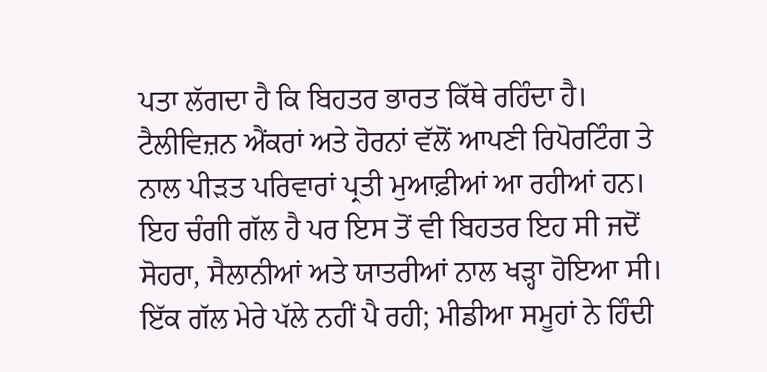ਪਤਾ ਲੱਗਦਾ ਹੈ ਕਿ ਬਿਹਤਰ ਭਾਰਤ ਕਿੱਥੇ ਰਹਿੰਦਾ ਹੈ। ਟੈਲੀਵਿਜ਼ਨ ਐਂਕਰਾਂ ਅਤੇ ਹੋਰਨਾਂ ਵੱਲੋਂ ਆਪਣੀ ਰਿਪੋਰਟਿੰਗ ਤੇ ਨਾਲ ਪੀੜਤ ਪਰਿਵਾਰਾਂ ਪ੍ਰਤੀ ਮੁਆਫ਼ੀਆਂ ਆ ਰਹੀਆਂ ਹਨ। ਇਹ ਚੰਗੀ ਗੱਲ ਹੈ ਪਰ ਇਸ ਤੋਂ ਵੀ ਬਿਹਤਰ ਇਹ ਸੀ ਜਦੋਂ ਸੋਹਰਾ, ਸੈਲਾਨੀਆਂ ਅਤੇ ਯਾਤਰੀਆਂ ਨਾਲ ਖੜ੍ਹਾ ਹੋਇਆ ਸੀ।
ਇੱਕ ਗੱਲ ਮੇਰੇ ਪੱਲੇ ਨਹੀਂ ਪੈ ਰਹੀ; ਮੀਡੀਆ ਸਮੂਹਾਂ ਨੇ ਹਿੰਦੀ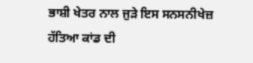ਭਾਸ਼ੀ ਖੇਤਰ ਨਾਲ ਜੁੜੇ ਇਸ ਸਨਸਨੀਖੇਜ਼ ਹੱਤਿਆ ਕਾਂਡ ਦੀ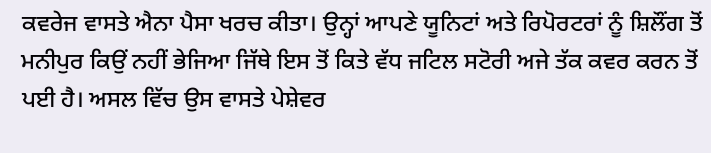ਕਵਰੇਜ ਵਾਸਤੇ ਐਨਾ ਪੈਸਾ ਖਰਚ ਕੀਤਾ। ਉਨ੍ਹਾਂ ਆਪਣੇ ਯੂਨਿਟਾਂ ਅਤੇ ਰਿਪੋਰਟਰਾਂ ਨੂੰ ਸ਼ਿਲੌਂਗ ਤੋਂ ਮਨੀਪੁਰ ਕਿਉਂ ਨਹੀਂ ਭੇਜਿਆ ਜਿੱਥੇ ਇਸ ਤੋਂ ਕਿਤੇ ਵੱਧ ਜਟਿਲ ਸਟੋਰੀ ਅਜੇ ਤੱਕ ਕਵਰ ਕਰਨ ਤੋਂ ਪਈ ਹੈ। ਅਸਲ ਵਿੱਚ ਉਸ ਵਾਸਤੇ ਪੇਸ਼ੇਵਰ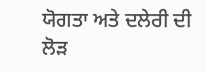ਯੋਗਤਾ ਅਤੇ ਦਲੇਰੀ ਦੀ ਲੋੜ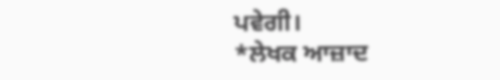ਪਵੇਗੀ।
*ਲੇਖਕ ਆਜ਼ਾਦ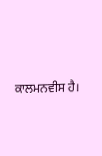ਕਾਲਮਨਵੀਸ ਹੈ।